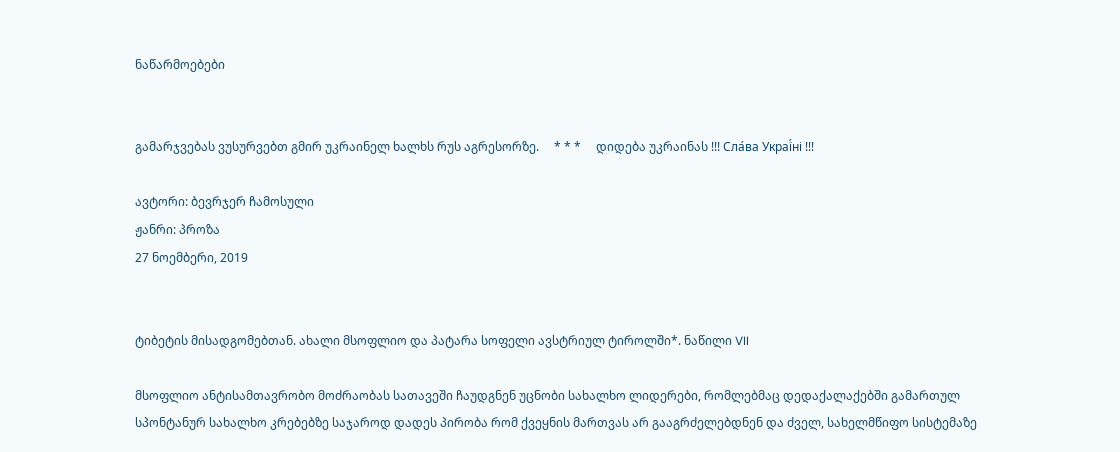ნაწარმოებები


გამარჯვებას ვუსურვებთ გმირ უკრაინელ ხალხს რუს აგრესორზე.     * * *     დიდება უკრაინას !!! Сла́ва Украї́ні !!!

ავტორი: ბევრჯერ ჩამოსული
ჟანრი: პროზა
27 ნოემბერი, 2019


ტიბეტის მისადგომებთან. ახალი მსოფლიო და პატარა სოფელი ავსტრიულ ტიროლში*. ნაწილი VII

მსოფლიო ანტისამთავრობო მოძრაობას სათავეში ჩაუდგნენ უცნობი სახალხო ლიდერები, რომლებმაც დედაქალაქებში გამართულ სპონტანურ სახალხო კრებებზე საჯაროდ დადეს პირობა რომ ქვეყნის მართვას არ გააგრძელებდნენ და ძველ, სახელმწიფო სისტემაზე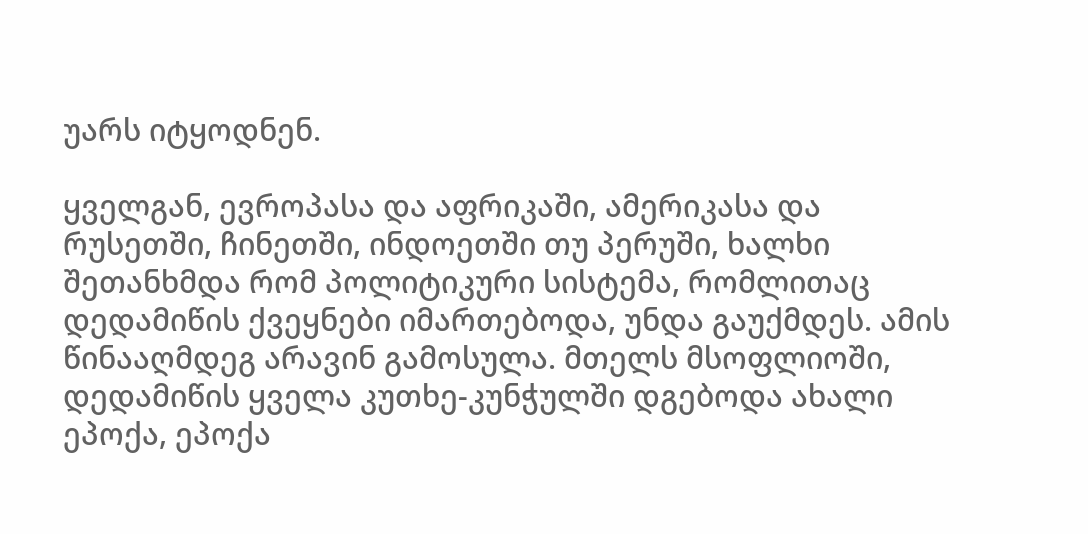უარს იტყოდნენ.

ყველგან, ევროპასა და აფრიკაში, ამერიკასა და რუსეთში, ჩინეთში, ინდოეთში თუ პერუში, ხალხი შეთანხმდა რომ პოლიტიკური სისტემა, რომლითაც დედამიწის ქვეყნები იმართებოდა, უნდა გაუქმდეს. ამის წინააღმდეგ არავინ გამოსულა. მთელს მსოფლიოში, დედამიწის ყველა კუთხე-კუნჭულში დგებოდა ახალი ეპოქა, ეპოქა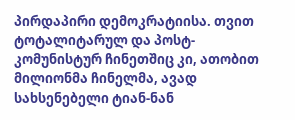პირდაპირი დემოკრატიისა. თვით ტოტალიტარულ და პოსტ-კომუნისტურ ჩინეთშიც კი, ათობით მილიონმა ჩინელმა, ავად სახსენებელი ტიან-ნან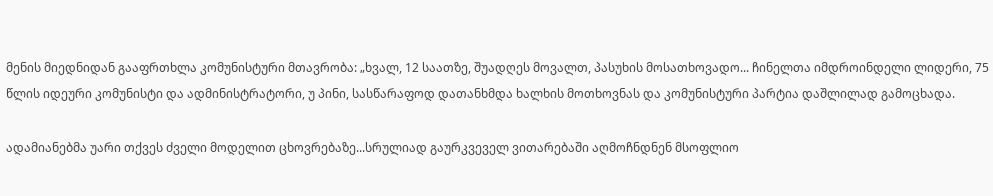მენის მიედნიდან გააფრთხლა კომუნისტური მთავრობა: „ხვალ, 12 საათზე, შუადღეს მოვალთ, პასუხის მოსათხოვადო... ჩინელთა იმდროინდელი ლიდერი, 75 წლის იდეური კომუნისტი და ადმინისტრატორი, უ პინი, სასწარაფოდ დათანხმდა ხალხის მოთხოვნას და კომუნისტური პარტია დაშლილად გამოცხადა.

ადამიანებმა უარი თქვეს ძველი მოდელით ცხოვრებაზე...სრულიად გაურკვეველ ვითარებაში აღმოჩნდნენ მსოფლიო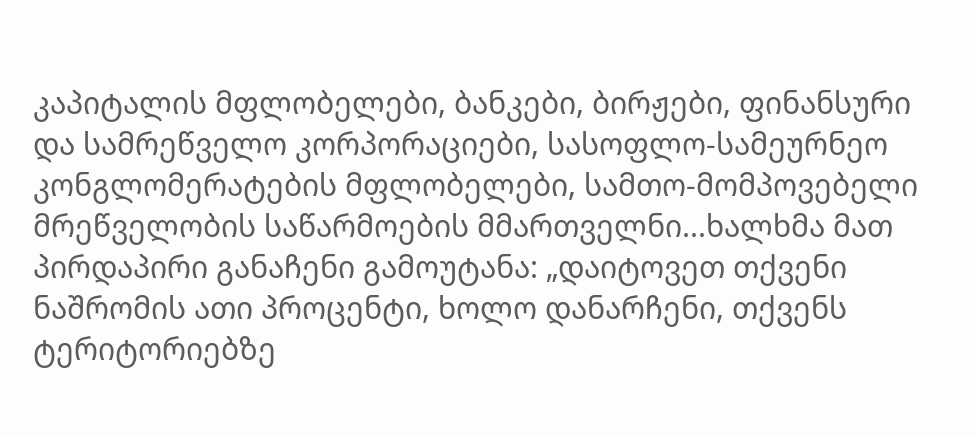კაპიტალის მფლობელები, ბანკები, ბირჟები, ფინანსური და სამრეწველო კორპორაციები, სასოფლო-სამეურნეო კონგლომერატების მფლობელები, სამთო-მომპოვებელი მრეწველობის საწარმოების მმართველნი...ხალხმა მათ პირდაპირი განაჩენი გამოუტანა: „დაიტოვეთ თქვენი ნაშრომის ათი პროცენტი, ხოლო დანარჩენი, თქვენს ტერიტორიებზე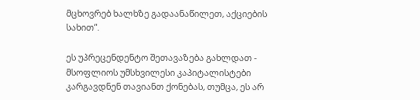მცხოვრებ ხალხზე გადაანაწილეთ, აქციების სახით“.

ეს უპრეცენდენტო შეთავაზება გახლდათ - მსოფლიოს უმსხვილესი კაპიტალისტები კარგავდნენ თავიანთ ქონებას, თუმცა, ეს არ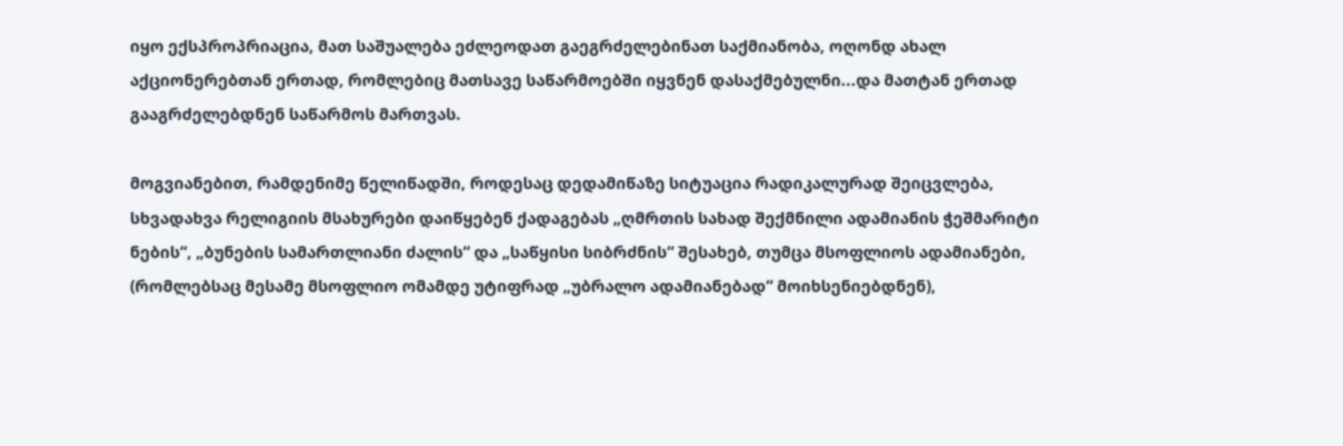იყო ექსპროპრიაცია, მათ საშუალება ეძლეოდათ გაეგრძელებინათ საქმიანობა, ოღონდ ახალ აქციონერებთან ერთად, რომლებიც მათსავე საწარმოებში იყვნენ დასაქმებულნი...და მათტან ერთად გააგრძელებდნენ საწარმოს მართვას.

მოგვიანებით, რამდენიმე წელიწადში, როდესაც დედამიწაზე სიტუაცია რადიკალურად შეიცვლება, სხვადახვა რელიგიის მსახურები დაიწყებენ ქადაგებას „ღმრთის სახად შექმნილი ადამიანის ჭეშმარიტი ნების“, „ბუნების სამართლიანი ძალის“ და „საწყისი სიბრძნის“ შესახებ, თუმცა მსოფლიოს ადამიანები, (რომლებსაც მესამე მსოფლიო ომამდე უტიფრად „უბრალო ადამიანებად“ მოიხსენიებდნენ),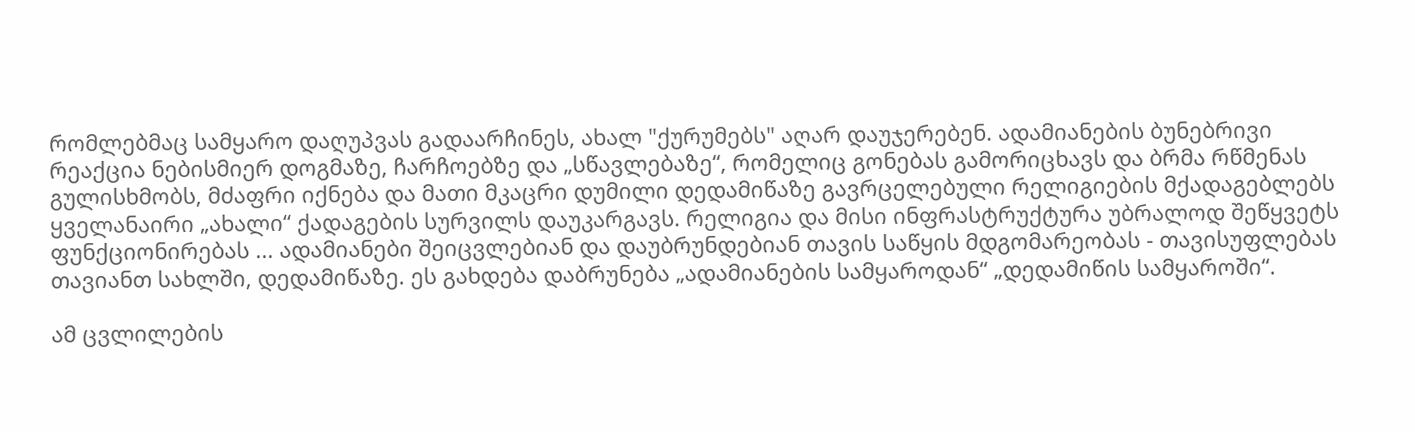რომლებმაც სამყარო დაღუპვას გადაარჩინეს, ახალ "ქურუმებს" აღარ დაუჯერებენ. ადამიანების ბუნებრივი რეაქცია ნებისმიერ დოგმაზე, ჩარჩოებზე და „სწავლებაზე“, რომელიც გონებას გამორიცხავს და ბრმა რწმენას გულისხმობს, მძაფრი იქნება და მათი მკაცრი დუმილი დედამიწაზე გავრცელებული რელიგიების მქადაგებლებს ყველანაირი „ახალი“ ქადაგების სურვილს დაუკარგავს. რელიგია და მისი ინფრასტრუქტურა უბრალოდ შეწყვეტს ფუნქციონირებას ... ადამიანები შეიცვლებიან და დაუბრუნდებიან თავის საწყის მდგომარეობას - თავისუფლებას თავიანთ სახლში, დედამიწაზე. ეს გახდება დაბრუნება „ადამიანების სამყაროდან“ „დედამიწის სამყაროში“.

ამ ცვლილების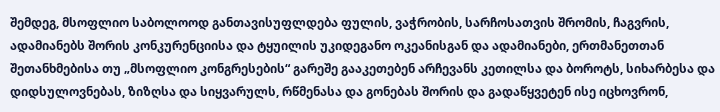შემდეგ, მსოფლიო საბოლოოდ განთავისუფლდება ფულის, ვაჭრობის, სარჩოსათვის შრომის, ჩაგვრის, ადამიანებს შორის კონკურენციისა და ტყუილის უკიდეგანო ოკეანისგან და ადამიანები, ერთმანეთთან შეთანხმებისა თუ „მსოფლიო კონგრესების“ გარეშე გააკეთებენ არჩევანს კეთილსა და ბოროტს, სიხარბესა და დიდსულოვნებას, ზიზღსა და სიყვარულს, რწმენასა და გონებას შორის და გადაწყვეტენ ისე იცხოვრონ,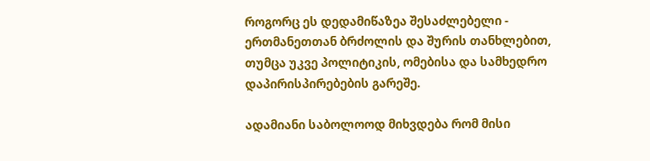როგორც ეს დედამიწაზეა შესაძლებელი - ერთმანეთთან ბრძოლის და შურის თანხლებით, თუმცა უკვე პოლიტიკის, ომებისა და სამხედრო დაპირისპირებების გარეშე.

ადამიანი საბოლოოდ მიხვდება რომ მისი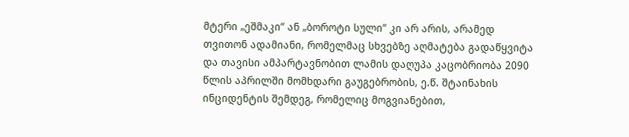მტერი „ეშმაკი“ ან „ბოროტი სული“ კი არ არის, არამედ თვითონ ადამიანი, რომელმაც სხვებზე აღმატება გადაწყვიტა და თავისი ამპარტავნობით ლამის დაღუპა კაცობრიობა 2090 წლის აპრილში მომხდარი გაუგებრობის, ე.წ. შტაინახის ინციდენტის შემდეგ, რომელიც მოგვიანებით,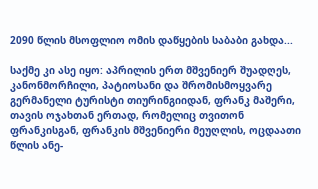2090 წლის მსოფლიო ომის დაწყების საბაბი გახდა...

საქმე კი ასე იყო: აპრილის ერთ მშვენიერ შუადღეს, კანონმორჩილი, პატიოსანი და შრომისმოყვარე გერმანელი ტურისტი თიურინგიიდან, ფრანკ მაშერი, თავის ოჯახთან ერთად, რომელიც თვითონ ფრანკისგან, ფრანკის მშვენიერი მეუღლის, ოცდაათი წლის ანე-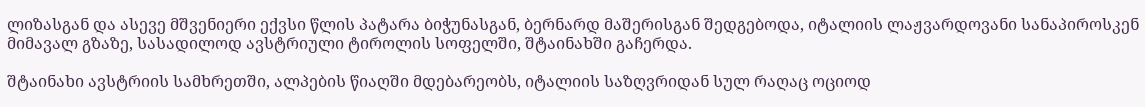ლიზასგან და ასევე მშვენიერი ექვსი წლის პატარა ბიჭუნასგან, ბერნარდ მაშერისგან შედგებოდა, იტალიის ლაჟვარდოვანი სანაპიროსკენ მიმავალ გზაზე, სასადილოდ ავსტრიული ტიროლის სოფელში, შტაინახში გაჩერდა.

შტაინახი ავსტრიის სამხრეთში, ალპების წიაღში მდებარეობს, იტალიის საზღვრიდან სულ რაღაც ოციოდ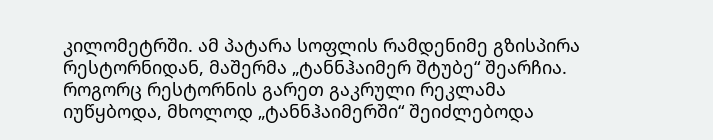კილომეტრში. ამ პატარა სოფლის რამდენიმე გზისპირა რესტორნიდან, მაშერმა „ტანნჰაიმერ შტუბე“ შეარჩია. როგორც რესტორნის გარეთ გაკრული რეკლამა იუწყბოდა, მხოლოდ „ტანნჰაიმერში“ შეიძლებოდა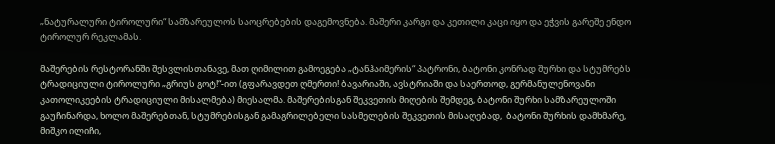„ნატურალური ტიროლური“ სამზარეულოს საოცრებების დაგემოვნება. მაშერი კარგი და კეთილი კაცი იყო და ეჭვის გარეშე ენდო ტიროლურ რეკლამას.

მაშერების რესტორანში შესვლისთანავე, მათ ღიმილით გამოეგება „ტანჰაიმერის“ პატრონი, ბატონი კონრად შურხი და სტუმრებს ტრადიციული ტიროლური „გრიუს გოტ!“-ით (გფარავდეთ ღმერთი! ბავარიაში, ავსტრიაში და საერთოდ, გერმანულენოვანი კათოლიკეების ტრადიციული მისალმება) მიესალმა. მაშერებისგან შეკვეთის მიღების შემდეგ, ბატონი შურხი სამზარეულოში გაუჩინარდა, ხოლო მაშერებთან, სტუმრებისგან გამაგრილებელი სასმელების შეკვეთის მისაღებად,  ბატონი შურხის დამხმარე, მიშკო ილიჩი,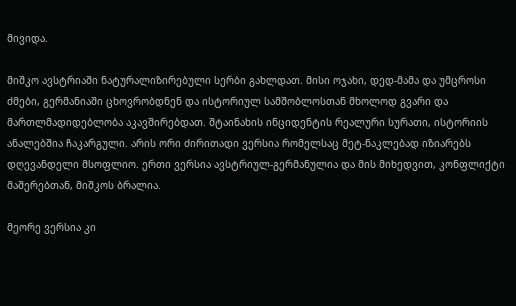მივიდა.

მიშკო ავსტრიაში ნატურალიზირებული სერბი გახლდათ. მისი ოჯახი, დედ-მამა და უმცროსი ძმები, გერმანიაში ცხოვრობდნენ და ისტორიულ სამშობლოსთან მხოლოდ გვარი და მართლმადიდებლობა აკავშირებდათ. შტაინახის ინციდენტის რეალური სურათი, ისტორიის ანალებშია ჩაკარგული. არის ორი ძირითადი ვერსია რომელსაც მეტ-ნაკლებად იზიარებს დღევანდელი მსოფლიო. ერთი ვერსია ავსტრიულ-გერმანულია და მის მიხედვით, კონფლიქტი მაშერებთან, მიშკოს ბრალია.

მეორე ვერსია კი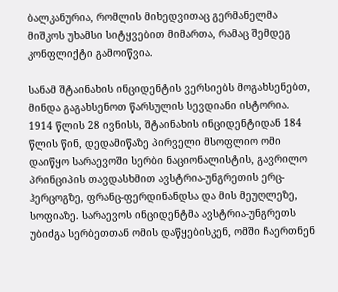ბალკანურია, რომლის მიხედვითაც გერმანელმა მიშკოს უხამსი სიტყვებით მიმართა, რამაც შემდეგ კონფლიქტი გამოიწვია.

სანამ შტაინახის ინციდენტის ვერსიებს მოგახსენებთ, მინდა გაგახსენოთ წარსულის სევდიანი ისტორია. 1914 წლის 28 ივნისს, შტაინახის ინციდენტიდან 184 წლის წინ, დედამიწაზე პირველი მსოფლიო ომი დაიწყო სარაევოში სერბი ნაციონალისტის, გავრილო პრინციპის თავდასხმით ავსტრია-უნგრეთის ერც-ჰერცოგზე, ფრანც-ფერდინანდსა და მის მეუღლეზე, სოფიაზე. სარაევოს ინციდენტმა ავსტრია-უნგრეთს უბიძგა სერბეთთან ომის დაწყებისკენ, ომში ჩაერთნენ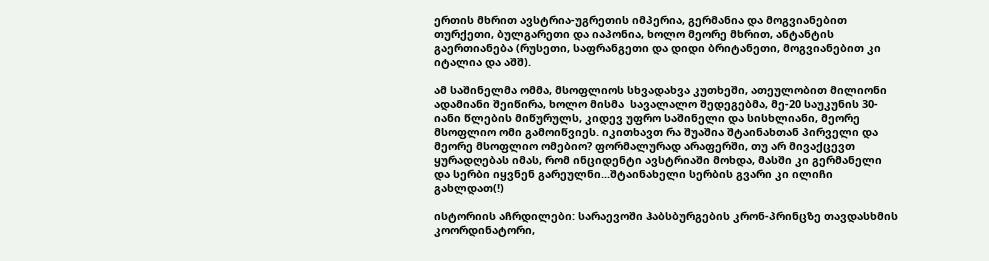ერთის მხრით ავსტრია-უგრეთის იმპერია, გერმანია და მოგვიანებით თურქეთი, ბულგარეთი და იაპონია, ხოლო მეორე მხრით, ანტანტის გაერთიანება (რუსეთი, საფრანგეთი და დიდი ბრიტანეთი, მოგვიანებით კი იტალია და აშშ).

ამ საშინელმა ომმა, მსოფლიოს სხვადახვა კუთხეში, ათეულობით მილიონი ადამიანი შეიწირა, ხოლო მისმა  სავალალო შედეგებმა, მე-20 საუკუნის 30-იანი წლების მიწურულს, კიდევ უფრო საშინელი და სისხლიანი, მეორე მსოფლიო ომი გამოიწვიეს. იკითხავთ რა შუაშია შტაინახთან პირველი და მეორე მსოფლიო ომებიო? ფორმალურად არაფერში, თუ არ მივაქცევთ ყურადღებას იმას, რომ ინციდენტი ავსტრიაში მოხდა, მასში კი გერმანელი და სერბი იყვნენ გარეულნი...შტაინახელი სერბის გვარი კი ილიჩი გახლდათ(!)

ისტორიის აჩრდილები: სარაევოში ჰაბსბურგების კრონ-პრინცზე თავდასხმის კოორდინატორი,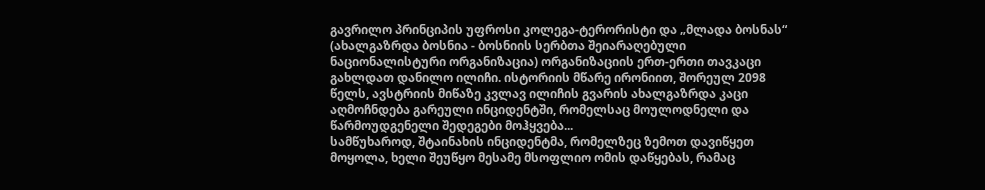გავრილო პრინციპის უფროსი კოლეგა-ტერორისტი და „მლადა ბოსნას“ (ახალგაზრდა ბოსნია - ბოსნიის სერბთა შეიარაღებული ნაციონალისტური ორგანიზაცია) ორგანიზაციის ერთ-ერთი თავკაცი გახლდათ დანილო ილიჩი. ისტორიის მწარე ირონიით, შორეულ 2098 წელს, ავსტრიის მიწაზე კვლავ ილიჩის გვარის ახალგაზრდა კაცი აღმოჩნდება გარეული ინციდენტში, რომელსაც მოულოდნელი და წარმოუდგენელი შედეგები მოჰყვება...
სამწუხაროდ, შტაინახის ინციდენტმა, რომელზეც ზემოთ დავიწყეთ მოყოლა, ხელი შეუწყო მესამე მსოფლიო ომის დაწყებას, რამაც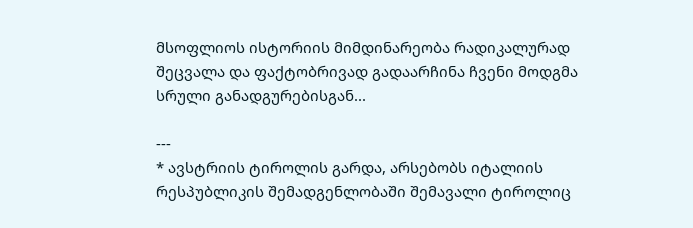მსოფლიოს ისტორიის მიმდინარეობა რადიკალურად შეცვალა და ფაქტობრივად გადაარჩინა ჩვენი მოდგმა სრული განადგურებისგან...

---
* ავსტრიის ტიროლის გარდა, არსებობს იტალიის რესპუბლიკის შემადგენლობაში შემავალი ტიროლიც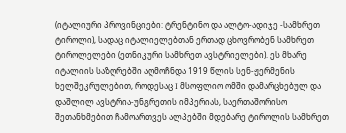(იტალიური პროვინციები: ტრენტინო და ალტო-ადიჯე -სამხრეთ ტიროლი), სადაც იტალიელებთან ერთად ცხოვრობენ სამხრეთ ტიროლელები (ეთნიკური სამხრეთ ავსტრიელები). ეს მხარე იტალიის საზღრებში აღმოჩნდა 1919 წლის სენ-ჟერმენის ხელშეკრულებით, როდესაც I მსოფლიო ომში დამარცხებულ და დაშლილ ავსტრია-უნგრეთის იმპერიას, საერთაშორისო შეთანხმებით ჩამოართვეს ალპებში მდებარე ტიროლის სამხრეთ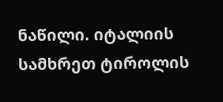ნაწილი. იტალიის სამხრეთ ტიროლის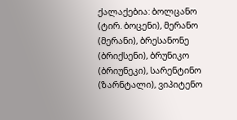ქალაქებია: ბოლცანო (ტირ. ბოცენი), მერანო (მერანი), ბრესანონე (ბრიქსენი), ბრუნიკო (ბრიუნეკი), სარენტინო (ზარნტალი), ვიპიტენო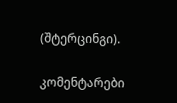(შტერცინგი).

კომენტარები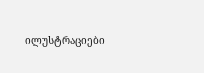ილუსტრაციები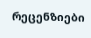რეცენზიები